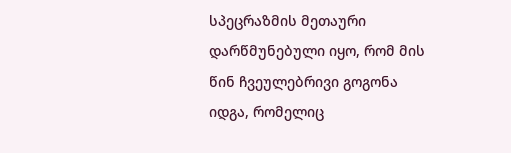სპეცრაზმის მეთაური დარწმუნებული იყო, რომ მის წინ ჩვეულებრივი გოგონა იდგა, რომელიც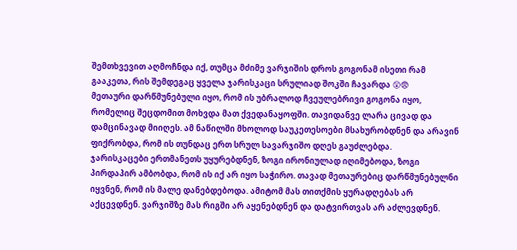შემთხვევით აღმოჩნდა იქ, თუმცა მძიმე ვარჯიშის დროს გოგონამ ისეთი რამ გააკეთა, რის შემდეგაც ყველა ჯარისკაცი სრულიად შოკში ჩავარდა 😲😨
მეთაური დარწმუნებული იყო, რომ ის უბრალოდ ჩვეულებრივი გოგონა იყო, რომელიც შეცდომით მოხვდა მათ ქვედანაყოფში. თავიდანვე ლარა ცივად და დამცინავად მიიღეს. ამ ნაწილში მხოლოდ საუკეთესოები მსახურობდნენ და არავინ ფიქრობდა, რომ ის თუნდაც ერთ სრულ სავარჯიშო დღეს გაუძლებდა.
ჯარისკაცები ერთმანეთს უყურებდნენ, ზოგი ირონიულად იღიმებოდა, ზოგი პირდაპირ ამბობდა, რომ ის იქ არ იყო საჭირო. თავად მეთაურებიც დარწმუნებულნი იყვნენ, რომ ის მალე დანებდებოდა. ამიტომ მას თითქმის ყურადღებას არ აქცევდნენ. ვარჯიშზე მას რიგში არ აყენებდნენ და დატვირთვას არ აძლევდნენ.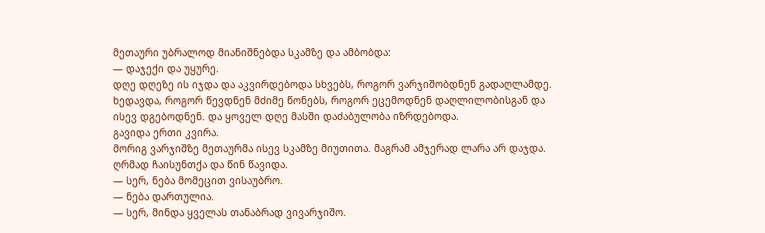მეთაური უბრალოდ მიანიშნებდა სკამზე და ამბობდა:
— დაჯექი და უყურე.
დღე დღეზე ის იჯდა და აკვირდებოდა სხვებს, როგორ ვარჯიშობდნენ გადაღლამდე. ხედავდა, როგორ წევდნენ მძიმე წონებს, როგორ ეცემოდნენ დაღლილობისგან და ისევ დგებოდნენ. და ყოველ დღე მასში დაძაბულობა იზრდებოდა.
გავიდა ერთი კვირა.
მორიგ ვარჯიშზე მეთაურმა ისევ სკამზე მიუთითა. მაგრამ ამჯერად ლარა არ დაჯდა. ღრმად ჩაისუნთქა და წინ წავიდა.
— სერ, ნება მომეცით ვისაუბრო.
— ნება დართულია.
— სერ, მინდა ყველას თანაბრად ვივარჯიშო.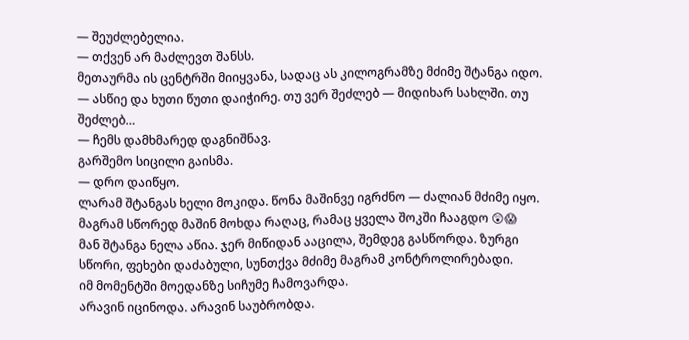— შეუძლებელია.
— თქვენ არ მაძლევთ შანსს.
მეთაურმა ის ცენტრში მიიყვანა, სადაც ას კილოგრამზე მძიმე შტანგა იდო.
— ასწიე და ხუთი წუთი დაიჭირე. თუ ვერ შეძლებ — მიდიხარ სახლში. თუ შეძლებ…
— ჩემს დამხმარედ დაგნიშნავ.
გარშემო სიცილი გაისმა.
— დრო დაიწყო.
ლარამ შტანგას ხელი მოკიდა. წონა მაშინვე იგრძნო — ძალიან მძიმე იყო. მაგრამ სწორედ მაშინ მოხდა რაღაც, რამაც ყველა შოკში ჩააგდო 😲😱
მან შტანგა ნელა აწია. ჯერ მიწიდან ააცილა, შემდეგ გასწორდა. ზურგი სწორი, ფეხები დაძაბული, სუნთქვა მძიმე მაგრამ კონტროლირებადი.
იმ მომენტში მოედანზე სიჩუმე ჩამოვარდა.
არავინ იცინოდა. არავინ საუბრობდა.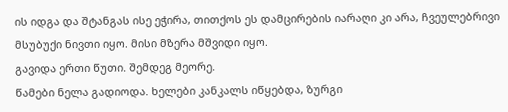ის იდგა და შტანგას ისე ეჭირა, თითქოს ეს დამცირების იარაღი კი არა, ჩვეულებრივი მსუბუქი ნივთი იყო. მისი მზერა მშვიდი იყო.
გავიდა ერთი წუთი. შემდეგ მეორე.
წამები ნელა გადიოდა. ხელები კანკალს იწყებდა, ზურგი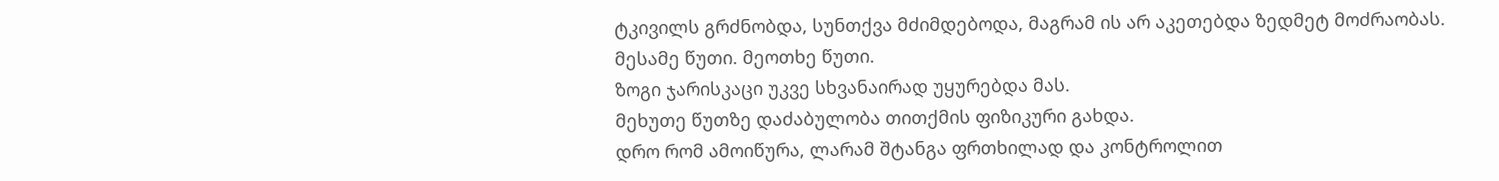ტკივილს გრძნობდა, სუნთქვა მძიმდებოდა, მაგრამ ის არ აკეთებდა ზედმეტ მოძრაობას.
მესამე წუთი. მეოთხე წუთი.
ზოგი ჯარისკაცი უკვე სხვანაირად უყურებდა მას.
მეხუთე წუთზე დაძაბულობა თითქმის ფიზიკური გახდა.
დრო რომ ამოიწურა, ლარამ შტანგა ფრთხილად და კონტროლით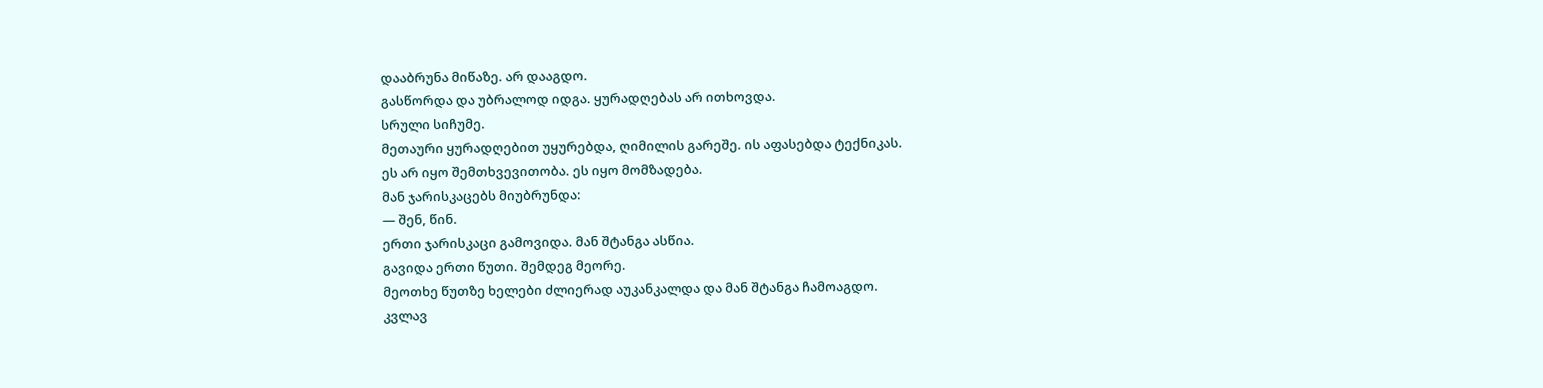დააბრუნა მიწაზე. არ დააგდო.
გასწორდა და უბრალოდ იდგა. ყურადღებას არ ითხოვდა.
სრული სიჩუმე.
მეთაური ყურადღებით უყურებდა, ღიმილის გარეშე. ის აფასებდა ტექნიკას.
ეს არ იყო შემთხვევითობა. ეს იყო მომზადება.
მან ჯარისკაცებს მიუბრუნდა:
— შენ, წინ.
ერთი ჯარისკაცი გამოვიდა. მან შტანგა ასწია.
გავიდა ერთი წუთი. შემდეგ მეორე.
მეოთხე წუთზე ხელები ძლიერად აუკანკალდა და მან შტანგა ჩამოაგდო.
კვლავ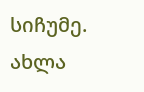სიჩუმე.
ახლა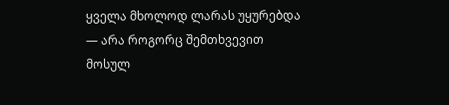ყველა მხოლოდ ლარას უყურებდა — არა როგორც შემთხვევით მოსულ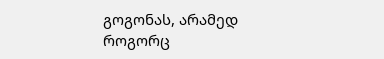გოგონას, არამედ როგორც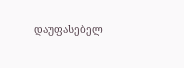დაუფასებელ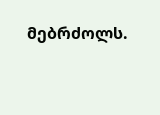მებრძოლს.